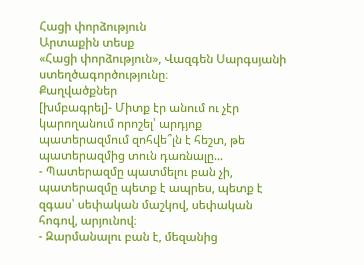Հացի փորձություն
Արտաքին տեսք
«Հացի փորձություն», Վազգեն Սարգսյանի ստեղծագործությունը։
Քաղվածքներ
[խմբագրել]- Միտք էր անում ու չէր կարողանում որոշել՝ արդյոք պատերազմում զոհվե՞լն է հեշտ, թե պատերազմից տուն դառնալը...
- Պատերազմը պատմելու բան չի, պատերազմը պետք է ապրես, պետք է զգաս՝ սեփական մաշկով, սեփական հոգով, արյունով։
- Զարմանալու բան է, մեզանից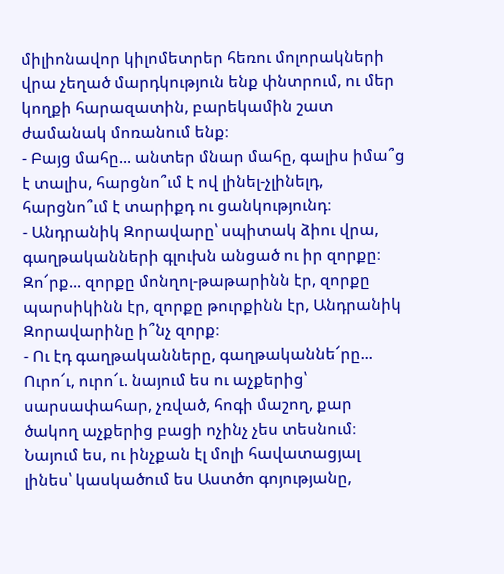միլիոնավոր կիլոմետրեր հեռու մոլորակների վրա չեղած մարդկություն ենք փնտրում, ու մեր կողքի հարազատին, բարեկամին շատ ժամանակ մոռանում ենք։
- Բայց մահը... անտեր մնար մահը, գալիս իմա՞ց է տալիս, հարցնո՞ւմ է ով լինել-չլինելդ, հարցնո՞ւմ է տարիքդ ու ցանկությունդ։
- Անդրանիկ Զորավարը՝ սպիտակ ձիու վրա, գաղթականների գլուխն անցած ու իր զորքը։ Զո՜րք... զորքը մոնղոլ-թաթարինն էր, զորքը պարսիկինն էր, զորքը թուրքինն էր, Անդրանիկ Զորավարինը ի՞նչ զորք։
- Ու էդ գաղթականները, գաղթականնե՜րը... Ուրո՜ւ, ուրո՜ւ. նայում ես ու աչքերից՝ սարսափահար, չռված, հոգի մաշող, քար ծակող աչքերից բացի ոչինչ չես տեսնում։ Նայում ես, ու ինչքան էլ մոլի հավատացյալ լինես՝ կասկածում ես Աստծո գոյությանը,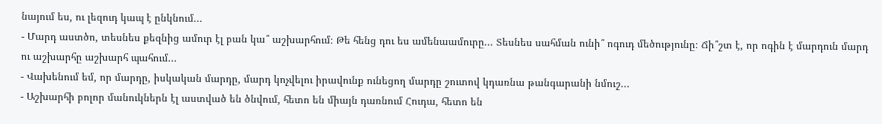նայում ես, ու լեզուդ կապ է ընկնում...
- Մարդ աստծո, տեսնես քեզնից ամուր էլ բան կա՞ աշխարհում։ Թե հենց դու ես ամենաամուրը... Տեսնես սահման ունի՞ ոգուդ մեծությունը։ Ճի՞շտ է, որ ոգին է մարդուն մարդ ու աշխարհը աշխարհ պահում...
- Վախենում եմ, որ մարդը, իսկական մարդը, մարդ կոչվելու իրավունք ունեցող մարդը շուտով կդառնա թանգարանի նմուշ...
- Աշխարհի բոլոր մանուկներն էլ աստված են ծնվում, հետո են միայն դառնում Հուդա, հետո են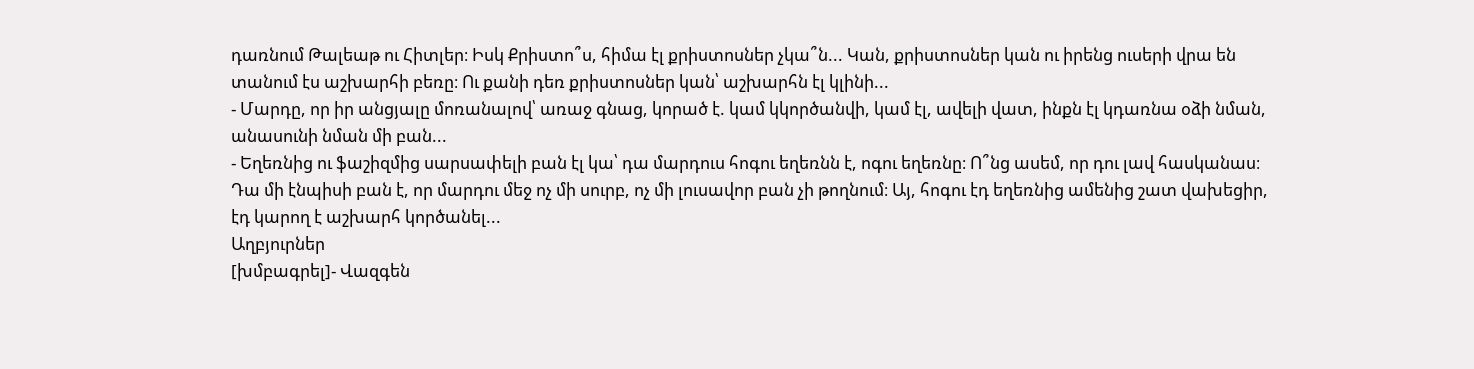դառնում Թալեաթ ու Հիտլեր։ Իսկ Քրիստո՞ս, հիմա էլ քրիստոսներ չկա՞ն... Կան, քրիստոսներ կան ու իրենց ուսերի վրա են տանում էս աշխարհի բեռը։ Ու քանի դեռ քրիստոսներ կան՝ աշխարհն էլ կլինի...
- Մարդը, որ իր անցյալը մոռանալով՝ առաջ գնաց, կորած է. կամ կկործանվի, կամ էլ, ավելի վատ, ինքն էլ կդառնա օձի նման, անասունի նման մի բան...
- Եղեռնից ու ֆաշիզմից սարսափելի բան էլ կա՝ դա մարդուս հոգու եղեռնն է, ոգու եղեռնը։ Ո՞նց ասեմ, որ դու լավ հասկանաս։ Դա մի էնպիսի բան է, որ մարդու մեջ ոչ մի սուրբ, ոչ մի լուսավոր բան չի թողնում։ Այ, հոգու էդ եղեռնից ամենից շատ վախեցիր, էդ կարող է աշխարհ կործանել...
Աղբյուրներ
[խմբագրել]- Վազգեն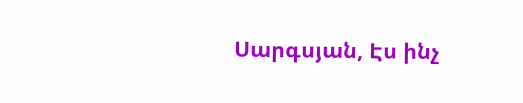Սարգսյան, Էս ինչ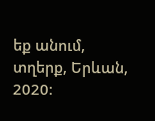եք անում, տղերք, Երևան, 2020։